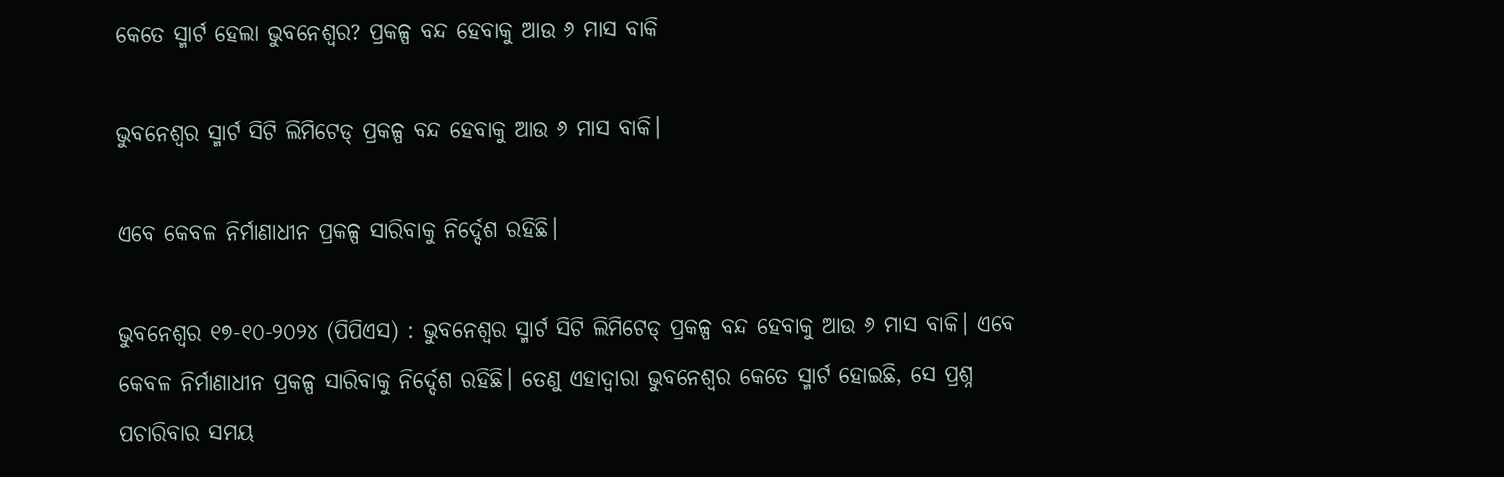କେତେ ସ୍ମାର୍ଟ ହେଲା ଭୁବନେଶ୍ବର? ପ୍ରକଳ୍ପ ବନ୍ଦ ହେବାକୁ ଆଉ ୬ ମାସ ବାକି

ଭୁବନେଶ୍ବର ସ୍ମାର୍ଟ ସିଟି ଲିମିଟେଡ୍‌ ପ୍ରକଳ୍ପ ବନ୍ଦ ହେବାକୁ ଆଉ ୬ ମାସ ବାକି।

ଏବେ କେବଳ ନିର୍ମାଣାଧୀନ ପ୍ରକଳ୍ପ ସାରିବାକୁ ନିର୍ଦ୍ଦେଶ ରହିଛି।

ଭୁବନେଶ୍ୱର ୧୭-୧୦-୨୦୨୪ (ପିପିଏସ) : ଭୁବନେଶ୍ବର ସ୍ମାର୍ଟ ସିଟି ଲିମିଟେଡ୍‌ ପ୍ରକଳ୍ପ ବନ୍ଦ ହେବାକୁ ଆଉ ୬ ମାସ ବାକି। ଏବେ କେବଳ ନିର୍ମାଣାଧୀନ ପ୍ରକଳ୍ପ ସାରିବାକୁ ନିର୍ଦ୍ଦେଶ ରହିଛି। ତେଣୁ ଏହାଦ୍ବାରା ଭୁବନେଶ୍ବର କେତେ ସ୍ମାର୍ଟ ‌ହୋଇଛି, ସେ ପ୍ରଶ୍ନ ପଚାରିବାର ସମୟ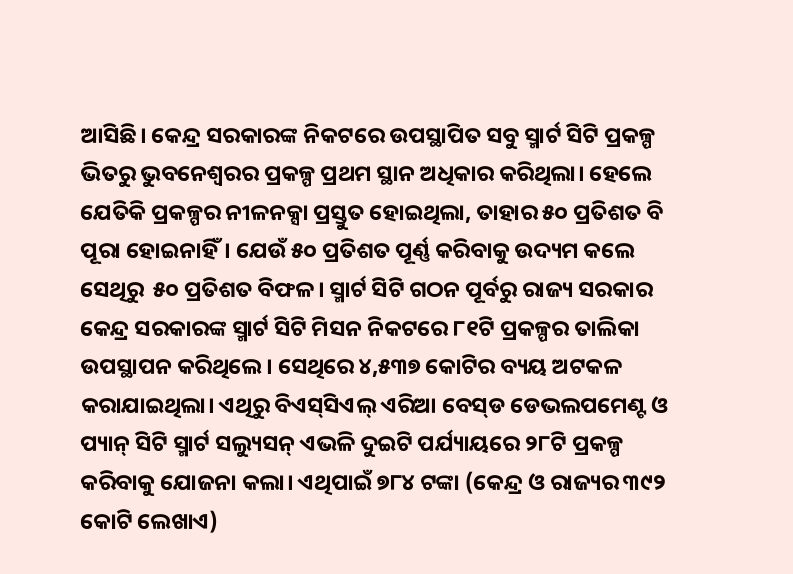ଆସିଛି। କେନ୍ଦ୍ର ସରକାରଙ୍କ ନିକଟରେ ଉପସ୍ଥାପିତ ସବୁ ସ୍ମାର୍ଟ ସିଟି ପ୍ରକଳ୍ପ ଭିତରୁ ଭୁବନେଶ୍ବରର ପ୍ରକଳ୍ପ ପ୍ରଥମ ସ୍ଥାନ ଅଧିକାର କରିଥିଲା। ହେଲେ ଯେତିକି ପ୍ରକଳ୍ପର ନୀଳନକ୍ସା ପ୍ରସ୍ତୁତ ହୋଇଥିଲା, ତାହାର ୫୦ ପ୍ରତିଶତ ବି ପୂରା ହୋଇନାହିଁ। ଯେଉଁ ୫୦ ପ୍ରତିଶତ ପୂର୍ଣ୍ଣ କରିବାକୁ ଉଦ୍ୟମ କଲେ ସେଥିରୁ  ୫୦ ପ୍ରତିଶତ ବିଫଳ। ସ୍ମାର୍ଟ ସିଟି ଗଠନ ପୂର୍ବରୁ ରାଜ୍ୟ ସରକାର କେନ୍ଦ୍ର ସରକାରଙ୍କ ସ୍ମାର୍ଟ ସିଟି ମିସନ ନିକଟରେ ୮୧ଟି ପ୍ରକଳ୍ପର ତାଲିକା ଉପସ୍ଥାପନ କରିଥିଲେ। ସେଥିରେ ୪,୫୩୭ କୋଟିର ବ୍ୟୟ ଅଟକଳ କରାଯାଇଥିଲା। ଏଥିରୁ ବିଏସ୍‌ସିଏଲ୍‌ ଏରିଆ ବେସ୍‌ଡ ଡେଭଲପମେଣ୍ଟ ଓ ପ୍ୟାନ୍‌ ସିଟି ସ୍ମାର୍ଟ ସଲ୍ୟୁସନ୍‌ ଏଭଳି ଦୁଇଟି ପର୍ଯ୍ୟାୟରେ ୨୮ଟି ପ୍ରକଳ୍ପ କରିବାକୁ ଯୋଜନା କଲା। ଏଥିପାଇଁ ୭୮୪ ଟଙ୍କା (କେନ୍ଦ୍ର ଓ ରାଜ୍ୟର ୩୯୨ କୋଟି ଲେଖାଏ)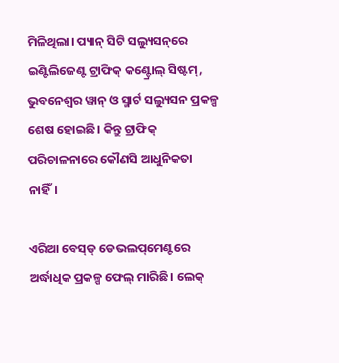ମିଳିଥିଲା। ପ୍ୟାନ୍‌ ସିଟି ସଲ୍ୟୁସନ୍‌ରେ ଇଣ୍ଟିଲିଜେଣ୍ଟ ଟ୍ରାଫିକ୍‌ କଣ୍ଟ୍ରୋଲ୍‌ ସିଷ୍ଟମ୍‌, ଭୁବନେଶ୍ବର ୱାନ୍‌ ଓ ସ୍ମାର୍ଟ ସଲ୍ୟୁସନ ପ୍ରକଳ୍ପ ଶେଷ ହୋଇଛି। କିନ୍ତୁ ଟ୍ରାଫିକ୍‌ ପରିଚାଳନାରେ କୌଣସି ଆଧୁନିକତା ନାହିଁ।

ଏରିଆ ବେସ୍‌ଡ୍‌ ଡେଭଲପ୍‌ମେଣ୍ଟରେ ଅର୍ଦ୍ଧାଧିକ ପ୍ରକଳ୍ପ ଫେଲ୍‌ ମାରିଛି। ଲେକ୍‌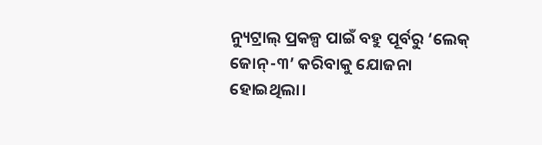ନ୍ୟୁଟ୍ରାଲ୍ ପ୍ରକଳ୍ପ ପାଇଁ ବହୁ ପୂର୍ବରୁ ‘ଲେକ୍‌ ଜୋନ୍‌-୩’ କରିବାକୁ ଯୋଜନା ହୋଇଥିଲା।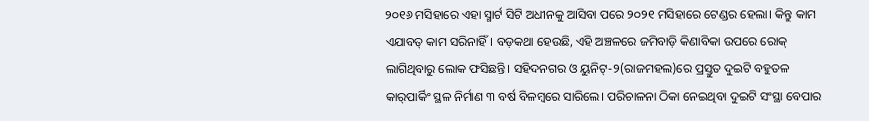୨୦୧୬ ମସିହାରେ ଏହା ସ୍ମାର୍ଟ ସିଟି ଅଧୀନକୁ ଆସିବା ପରେ ୨୦୨୧ ମସିହାରେ ଟେଣ୍ଡର ହେଲା। କିନ୍ତୁ କାମ ଏଯାବତ୍‌ କାମ ସରିନାହିଁ। ବଡ଼କଥା ହେଉଛି, ଏହି ଅଞ୍ଚଳରେ ଜମିବାଡ଼ି କିଣାବିକା ଉପରେ ରୋକ୍‌ ଲାଗିଥିବାରୁ ଲୋକ ଫସିଛନ୍ତି। ସହିଦନଗର ଓ ୟୁନିଟ୍-୨(ରାଜମହଲ)ରେ ପ୍ରସ୍ତୁତ ଦୁଇଟି ବହୁତଳ କାର୍‌ପାର୍କିଂ ସ୍ଥଳ ନିର୍ମାଣ ୩ ବର୍ଷ ବିଳମ୍ବରେ ସାରିଲେ। ପରିଚାଳନା ଠିକା ନେଇଥିବା ଦୁଇଟି ସଂସ୍ଥା ବେପାର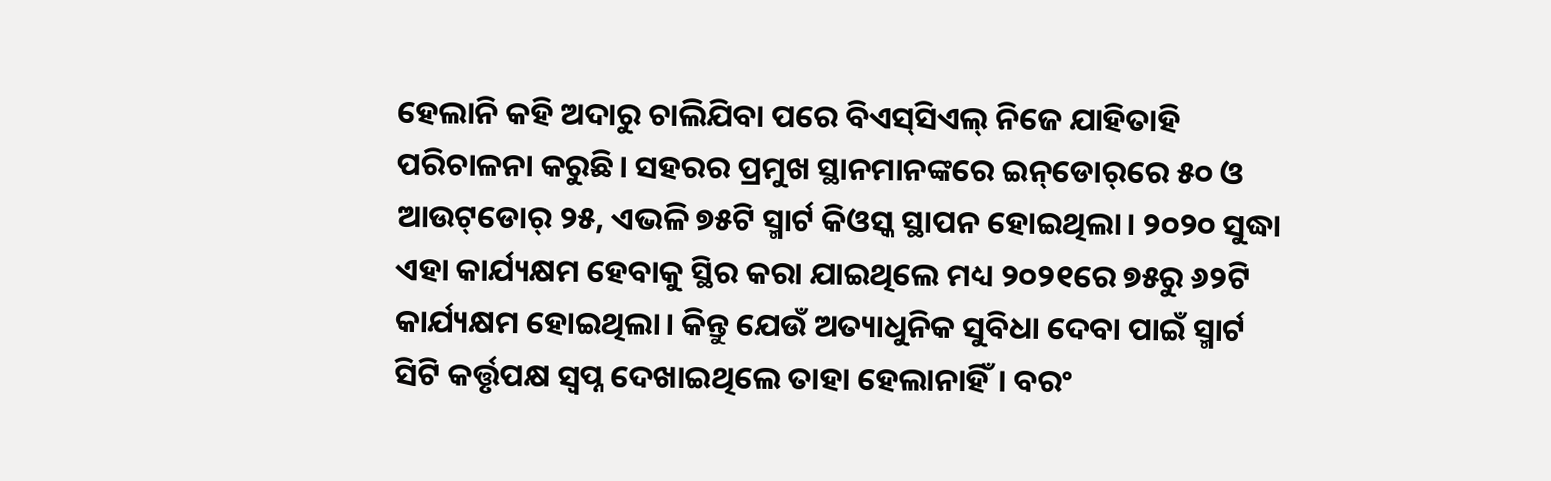ହେଲାନି କହି ଅଦାରୁ ଚାଲିଯିବା ପରେ ବିଏସ୍‌ସିଏଲ୍‌ ନିଜେ ଯାହିତାହି ପରିଚାଳନା କରୁଛି। ସହରର ପ୍ରମୁଖ ସ୍ଥାନମାନଙ୍କରେ ଇନ୍‌ଡୋର୍‌ରେ ୫୦ ଓ ଆଉଟ୍‌ଡୋର୍‌ ୨୫, ଏଭଳି ୭୫ଟି ସ୍ମାର୍ଟ କିଓସ୍କ ସ୍ଥାପନ ହୋଇଥିଲା। ୨୦୨୦ ସୁଦ୍ଧା ଏହା କାର୍ଯ୍ୟକ୍ଷମ ହେବାକୁ ସ୍ଥିର କରା ଯାଇଥିଲେ ମଧ୍ୟ ୨୦୨୧ରେ ୭୫ରୁ ୬୨ଟି କାର୍ଯ୍ୟକ୍ଷମ ହୋଇଥିଲା। କିନ୍ତୁ ଯେଉଁ ଅତ୍ୟାଧୁନିକ ସୁବିଧା ଦେବା ପାଇଁ ସ୍ମାର୍ଟ ସିଟି କର୍ତ୍ତୃପକ୍ଷ ସ୍ବପ୍ନ ଦେଖାଇଥିଲେ ତାହା ହେଲାନାହିଁ। ବରଂ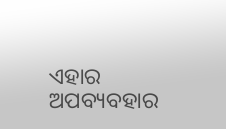ଏହାର ଅପବ୍ୟବହାର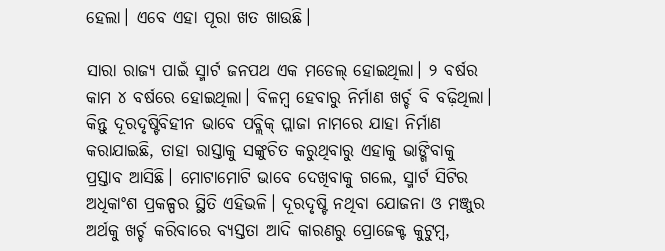ହେଲା। ଏବେ ଏହା ପୂରା ଖତ ଖାଉଛି।

ସାରା ରାଜ୍ୟ ପାଇଁ ସ୍ମାର୍ଟ ଜନପଥ ଏକ ମଡେଲ୍‌ ହୋଇଥିଲା। ୨ ବର୍ଷର କାମ ୪ ବର୍ଷରେ ହୋଇଥିଲା। ବିଳମ୍ବ ହେବାରୁ ନିର୍ମାଣ ଖର୍ଚ୍ଚ ବି ବଢ଼ିଥିଲା। କିନ୍ତୁ ଦୂରଦୃଷ୍ଟିବିହୀନ ଭାବେ ପବ୍ଲିକ୍‌ ପ୍ଲାଜା ନାମରେ ଯାହା ନିର୍ମାଣ କରାଯାଇଛି, ତାହା ରାସ୍ତାକୁ ସଙ୍କୁଚିତ କରୁଥିବାରୁ ଏହାକୁ ଭାଙ୍ଗିବାକୁ ପ୍ରସ୍ତାବ ଆସିଛି। ମୋଟାମୋଟି ଭାବେ ଦେଖିବାକୁ ଗ‌ଲେ, ସ୍ମାର୍ଟ ସିଟିର ଅଧିକାଂଶ ପ୍ରକଳ୍ପର ସ୍ଥିତି ଏହିଭଳି। ଦୂରଦୃଷ୍ଟି ନଥିବା ଯୋଜନା ଓ ମଞ୍ଜୁର ଅର୍ଥକୁ ଖର୍ଚ୍ଚ କରିବାରେ ବ୍ୟସ୍ତତା ଆଦି କାରଣରୁ ପ୍ରୋଜେକ୍ଟ କୁଟୁମ୍ବ,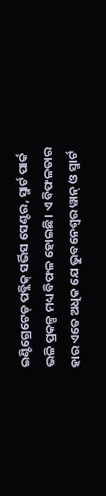ଇଣ୍ଟିଗ୍ରେଟେଡ୍ ପବ୍ଲିକ୍ ସର୍ଭିସ ସେଣ୍ଟର, ସ୍ମାର୍ଟ ପାର୍କ ଭଳି ପ୍ରକଳ୍ପ ମଧ୍ୟ ବିଫଳ ହୋଇଛି। ଏ ବିଫଳତାର ହାର ଏତେ ଅଧିକ ଯେ ଭୁବନେଶ୍ବର ୱାନ୍‌ ଓ ସ୍ମାର୍ଟ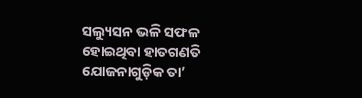ସଲ୍ୟୁସନ ଭଳି ସଫଳ ହୋଇଥିବା ହାତଗଣତି ଯୋଜନାଗୁଡ଼ିକ ତା’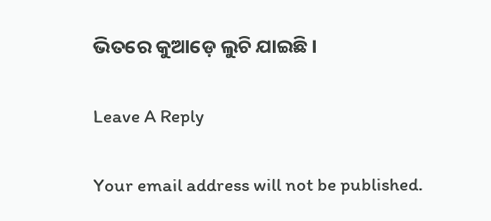ଭିତରେ କୁଆଡ଼େ ଲୁଚି ଯାଇଛି।

Leave A Reply

Your email address will not be published.